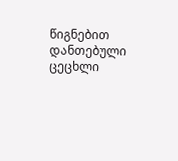წიგნებით დანთებული ცეცხლი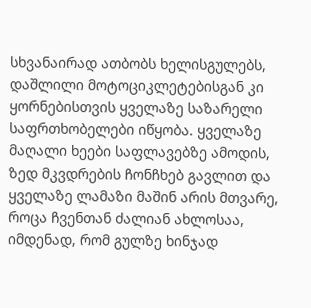სხვანაირად ათბობს ხელისგულებს, დაშლილი მოტოციკლეტებისგან კი ყორნებისთვის ყველაზე საზარელი საფრთხობელები იწყობა. ყველაზე მაღალი ხეები საფლავებზე ამოდის, ზედ მკვდრების ჩონჩხებ გავლით და ყველაზე ლამაზი მაშინ არის მთვარე, როცა ჩვენთან ძალიან ახლოსაა, იმდენად, რომ გულზე ხინჯად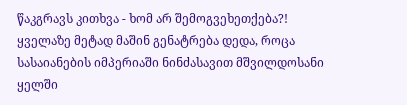წაკგრავს კითხვა - ხომ არ შემოგვეხეთქება?! ყველაზე მეტად მაშინ გენატრება დედა, როცა სასაიანების იმპერიაში ნინძასავით მშვილდოსანი ყელში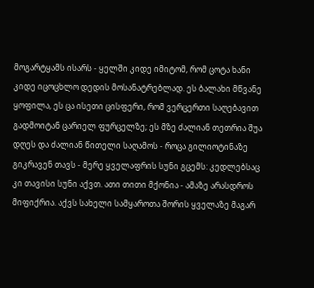მოგარტყამს ისარს - ყელში კიდე იმიტომ, რომ ცოტა ხანი კიდე იცოცხლო დედის მოსანატრებლად. ეს ბალახი მწვანე ყოფილა, ეს ცა ისეთი ცისფერი, რომ ვერცერთი საღებავით გადმოიტან ცარიელ ფურცელზე; ეს მზე ძალიან თეთრია შუა დღეს და ძალიან წითელი საღამოს - როცა გილიოტინაზე გიკრავენ თავს - მერე ყველაფრის სუნი გცემს: კედლებსაც კი თავისი სუნი აქვთ. ათი თითი მქონია - ამაზე არასდროს მიფიქრია. აქვს სახელი სამყაროთა შორის ყველაზე მაგარ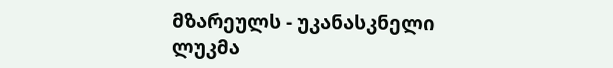მზარეულს - უკანასკნელი ლუკმა